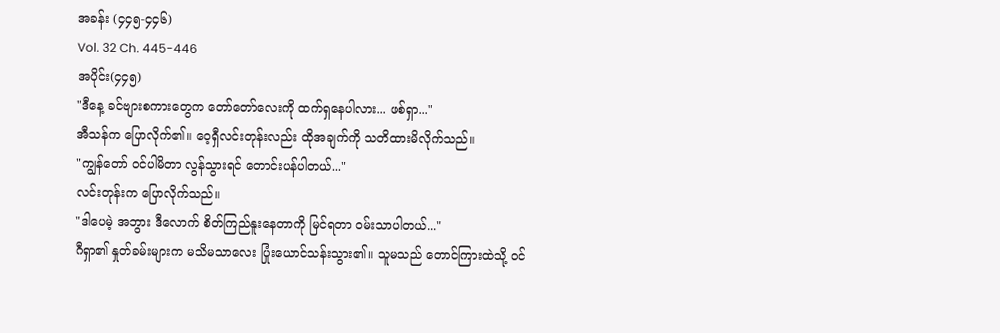အခန်း (၄၄၅-၄၄၆)
Vol. 32 Ch. 445-446
အပိုင်း(၄၄၅)
"ဒီနေ့ ခင်ဗျားစကားတွေက တော်တော်လေးကို ထက်ရှနေပါလား... ဖစ်ရှာ..."
အီသန်က ပြောလိုက်၏။ ဝေ့ရှီလင်းတုန်းလည်း ထိုအချက်ကို သတိထားမိလိုက်သည်။
"ကျွန်တော် ဝင်ပါမိတာ လွန်သွားရင် တောင်းပန်ပါတယ်..."
လင်းတုန်းက ပြောလိုက်သည်။
"ဒါပေမဲ့ အဘွား ဒီလောက် စိတ်ကြည်နူးနေတာကို မြင်ရတာ ဝမ်းသာပါတယ်..."
ဂီရှာ၏ နှုတ်ခမ်းများက မသိမသာလေး ပြုံးယောင်သန်းသွား၏။ သူမသည် တောင်ကြားထဲသို့ ဝင်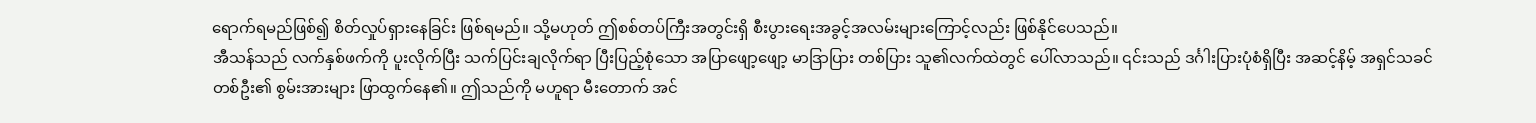ရောက်ရမည်ဖြစ်၍ စိတ်လှုပ်ရှားနေခြင်း ဖြစ်ရမည်။ သို့မဟုတ် ဤစစ်တပ်ကြီးအတွင်းရှိ စီးပွားရေးအခွင့်အလမ်းများကြောင့်လည်း ဖြစ်နိုင်ပေသည်။
အီသန်သည် လက်နှစ်ဖက်ကို ပူးလိုက်ပြီး သက်ပြင်းချလိုက်ရာ ပြီးပြည့်စုံသော အပြာဖျော့ဖျော့ မာဒြာပြား တစ်ပြား သူ၏လက်ထဲတွင် ပေါ်လာသည်။ ၎င်းသည် ဒင်္ဂါးပြားပုံစံရှိပြီး အဆင့်နိမ့် အရှင်သခင် တစ်ဦး၏ စွမ်းအားများ ဖြာထွက်နေ၏။ ဤသည်ကို မဟူရာ မီးတောက် အင်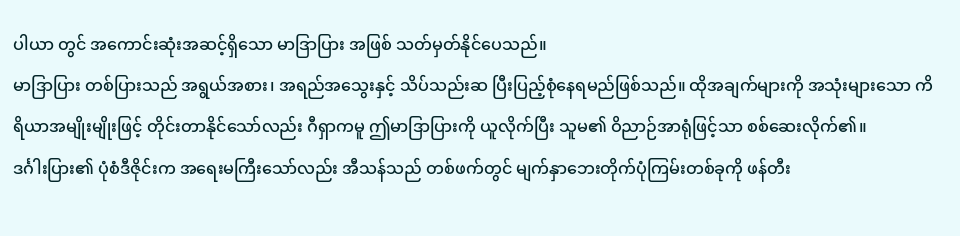ပါယာ တွင် အကောင်းဆုံးအဆင့်ရှိသော မာဒြာပြား အဖြစ် သတ်မှတ်နိုင်ပေသည်။
မာဒြာပြား တစ်ပြားသည် အရွယ်အစား၊ အရည်အသွေးနှင့် သိပ်သည်းဆ ပြီးပြည့်စုံနေရမည်ဖြစ်သည်။ ထိုအချက်များကို အသုံးများသော ကိရိယာအမျိုးမျိုးဖြင့် တိုင်းတာနိုင်သော်လည်း ဂီရှာကမူ ဤမာဒြာပြားကို ယူလိုက်ပြီး သူမ၏ ဝိညာဉ်အာရုံဖြင့်သာ စစ်ဆေးလိုက်၏။
ဒင်္ဂါးပြား၏ ပုံစံဒီဇိုင်းက အရေးမကြီးသော်လည်း အီသန်သည် တစ်ဖက်တွင် မျက်နှာဘေးတိုက်ပုံကြမ်းတစ်ခုကို ဖန်တီး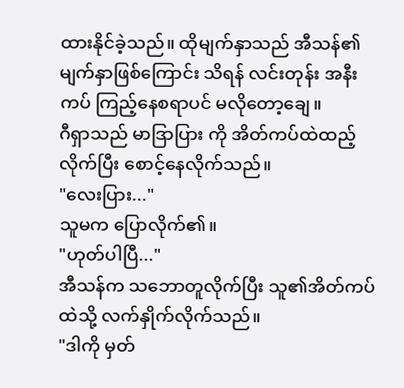ထားနိုင်ခဲ့သည်။ ထိုမျက်နှာသည် အီသန်၏ မျက်နှာဖြစ်ကြောင်း သိရန် လင်းတုန်း အနီးကပ် ကြည့်နေစရာပင် မလိုတော့ချေ။
ဂီရှာသည် မာဒြာပြား ကို အိတ်ကပ်ထဲထည့်လိုက်ပြီး စောင့်နေလိုက်သည်။
"လေးပြား..."
သူမက ပြောလိုက်၏။
"ဟုတ်ပါပြီ..."
အီသန်က သဘောတူလိုက်ပြီး သူ၏အိတ်ကပ်ထဲသို့ လက်နှိုက်လိုက်သည်။
"ဒါကို မှတ်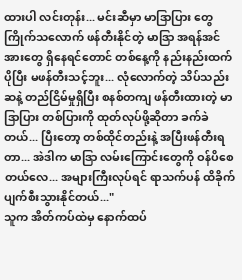ထားပါ လင်းတုန်း... မင်းဆီမှာ မာဒြာပြား တွေ ကြိုက်သလောက် ဖန်တီးနိုင်တဲ့ မာဒြာ အရန်အင်အားတွေ ရှိနေရင်တောင် တစ်နေ့ကို နည်းနည်းထက်ပိုပြီး မဖန်တီးသင့်ဘူး... လုံလောက်တဲ့ သိပ်သည်းဆနဲ့ တည်ငြိမ်မှုရှိပြီး စနစ်တကျ ဖန်တီးထားတဲ့ မာဒြာပြား တစ်ပြားကို ထုတ်လုပ်ဖို့ဆိုတာ ခက်ခဲတယ်... ပြီးတော့ တစ်ထိုင်တည်းနဲ့ အပြီးဖန်တီးရတာ... အဲဒါက မာဒြာ လမ်းကြောင်းတွေကို ဝန်ပိစေတယ်လေ... အများကြီးလုပ်ရင် ရာသက်ပန် ထိခိုက်ပျက်စီးသွားနိုင်တယ်..."
သူက အိတ်ကပ်ထဲမှ နောက်ထပ်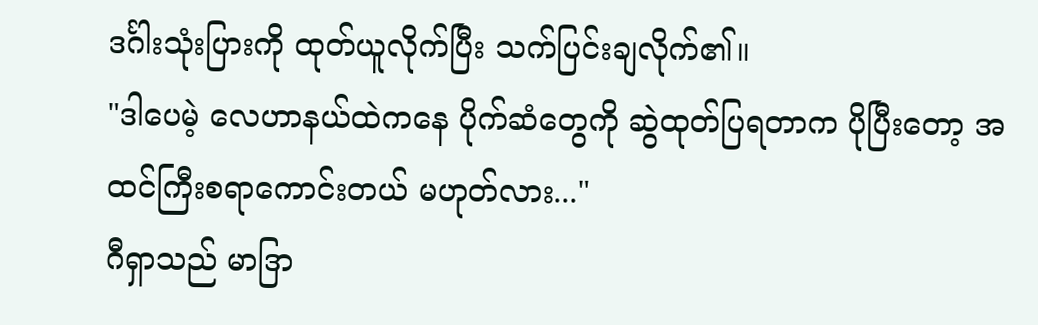ဒင်္ဂါးသုံးပြားကို ထုတ်ယူလိုက်ပြီး သက်ပြင်းချလိုက်၏။
"ဒါပေမဲ့ လေဟာနယ်ထဲကနေ ပိုက်ဆံတွေကို ဆွဲထုတ်ပြရတာက ပိုပြီးတော့ အထင်ကြီးစရာကောင်းတယ် မဟုတ်လား..."
ဂီရှာသည် မာဒြာ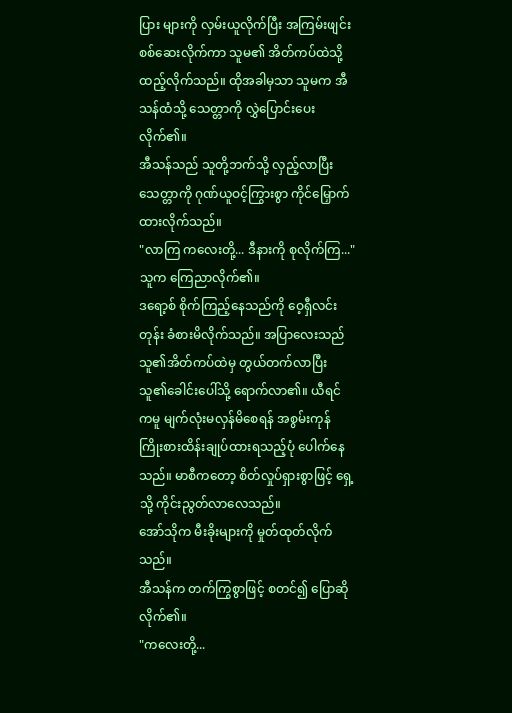ပြား များကို လှမ်းယူလိုက်ပြီး အကြမ်းဖျင်း စစ်ဆေးလိုက်ကာ သူမ၏ အိတ်ကပ်ထဲသို့ ထည့်လိုက်သည်။ ထိုအခါမှသာ သူမက အီသန်ထံသို့ သေတ္တာကို လွှဲပြောင်းပေးလိုက်၏။
အီသန်သည် သူတို့ဘက်သို့ လှည့်လာပြီး သေတ္တာကို ဂုဏ်ယူဝင့်ကြွားစွာ ကိုင်မြှောက်ထားလိုက်သည်။
"လာကြ ကလေးတို့... ဒီနားကို စုလိုက်ကြ..."
သူက ကြေညာလိုက်၏။
ဒရော့စ် စိုက်ကြည့်နေသည်ကို ဝေ့ရှီလင်းတုန်း ခံစားမိလိုက်သည်။ အပြာလေးသည် သူ၏အိတ်ကပ်ထဲမှ တွယ်တက်လာပြီး သူ၏ခေါင်းပေါ်သို့ ရောက်လာ၏။ ယီရင် ကမူ မျက်လုံးမလှန်မိစေရန် အစွမ်းကုန် ကြိုးစားထိန်းချုပ်ထားရသည့်ပုံ ပေါက်နေသည်။ မာစီကတော့ စိတ်လှုပ်ရှားစွာဖြင့် ရှေ့သို့ ကိုင်းညွတ်လာလေသည်။
အော်သိုက မီးခိုးများကို မှုတ်ထုတ်လိုက်သည်။
အီသန်က တက်ကြွစွာဖြင့် စတင်၍ ပြောဆိုလိုက်၏။
"ကလေးတို့...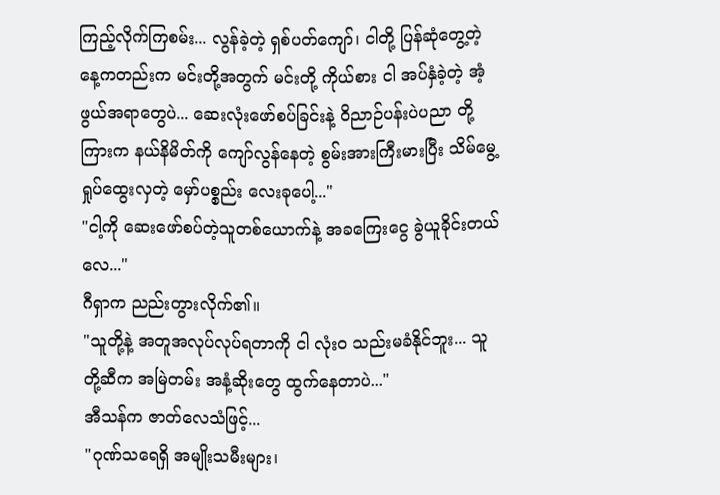ကြည့်လိုက်ကြစမ်း... လွန်ခဲ့တဲ့ ရှစ်ပတ်ကျော်၊ ငါတို့ ပြန်ဆုံတွေ့တဲ့နေ့ကတည်းက မင်းတို့အတွက် မင်းတို့ ကိုယ်စား ငါ အပ်နှံခဲ့တဲ့ အံ့ဖွယ်အရာတွေပဲ... ဆေးလုံးဖော်စပ်ခြင်းနဲ့ ဝိညာဉ်ပန်းပဲပညာ တို့ကြားက နယ်နိမိတ်ကို ကျော်လွန်နေတဲ့ စွမ်းအားကြီးမားပြီး သိမ်မွေ့ရှုပ်ထွေးလှတဲ့ မှော်ပစ္စည်း လေးခုပေါ့..."
"ငါ့ကို ဆေးဖော်စပ်တဲ့သူတစ်ယောက်နဲ့ အခကြေးငွေ ခွဲယူခိုင်းတယ်လေ..."
ဂီရှာက ညည်းတွားလိုက်၏။
"သူတို့နဲ့ အတူအလုပ်လုပ်ရတာကို ငါ လုံးဝ သည်းမခံနိုင်ဘူး... သူတို့ဆီက အမြဲတမ်း အနံ့ဆိုးတွေ ထွက်နေတာပဲ..."
အီသန်က ဇာတ်လေသံဖြင့်...
"ဂုဏ်သရေရှိ အမျိုးသမီးများ၊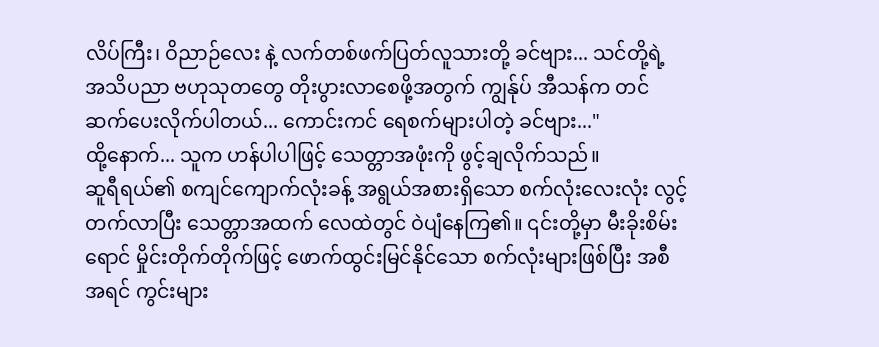လိပ်ကြီး၊ ဝိညာဉ်လေး နဲ့ လက်တစ်ဖက်ပြတ်လူသားတို့ ခင်ဗျား... သင်တို့ရဲ့ အသိပညာ ဗဟုသုတတွေ တိုးပွားလာစေဖို့အတွက် ကျွန်ုပ် အီသန်က တင်ဆက်ပေးလိုက်ပါတယ်... ကောင်းကင် ရေစက်များပါတဲ့ ခင်ဗျား..."
ထို့နောက်... သူက ဟန်ပါပါဖြင့် သေတ္တာအဖုံးကို ဖွင့်ချလိုက်သည်။
ဆူရီရယ်၏ စကျင်ကျောက်လုံးခန့် အရွယ်အစားရှိသော စက်လုံးလေးလုံး လွင့်တက်လာပြီး သေတ္တာအထက် လေထဲတွင် ဝဲပျံနေကြ၏။ ၎င်းတို့မှာ မီးခိုးစိမ်းရောင် မှိုင်းတိုက်တိုက်ဖြင့် ဖောက်ထွင်းမြင်နိုင်သော စက်လုံးများဖြစ်ပြီး အစီအရင် ကွင်းများ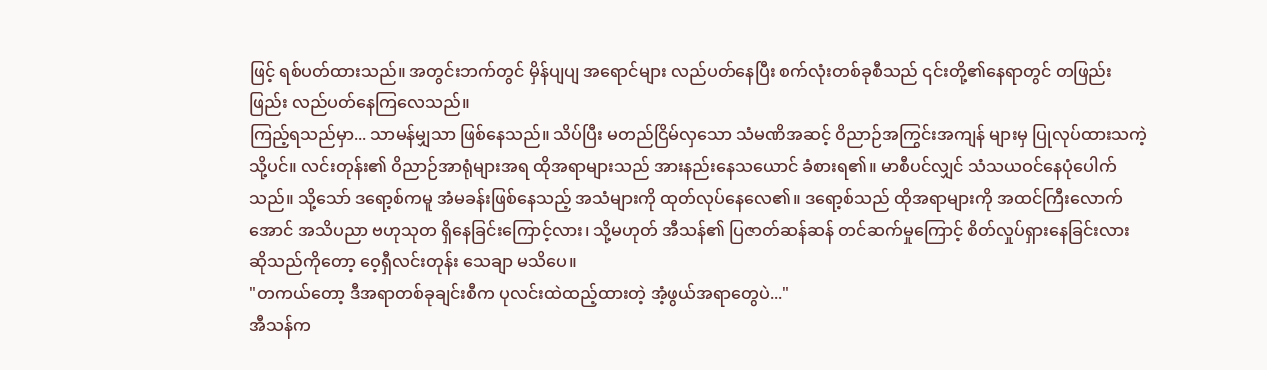ဖြင့် ရစ်ပတ်ထားသည်။ အတွင်းဘက်တွင် မှိန်ပျပျ အရောင်များ လည်ပတ်နေပြီး စက်လုံးတစ်ခုစီသည် ၎င်းတို့၏နေရာတွင် တဖြည်းဖြည်း လည်ပတ်နေကြလေသည်။
ကြည့်ရသည်မှာ... သာမန်မျှသာ ဖြစ်နေသည်။ သိပ်ပြီး မတည်ငြိမ်လှသော သံမဏိအဆင့် ဝိညာဉ်အကြွင်းအကျန် များမှ ပြုလုပ်ထားသကဲ့သို့ပင်။ လင်းတုန်း၏ ဝိညာဉ်အာရုံများအရ ထိုအရာများသည် အားနည်းနေသယောင် ခံစားရ၏။ မာစီပင်လျှင် သံသယဝင်နေပုံပေါက်သည်။ သို့သော် ဒရော့စ်ကမူ အံမခန်းဖြစ်နေသည့် အသံများကို ထုတ်လုပ်နေလေ၏။ ဒရော့စ်သည် ထိုအရာများကို အထင်ကြီးလောက်အောင် အသိပညာ ဗဟုသုတ ရှိနေခြင်းကြောင့်လား၊ သို့မဟုတ် အီသန်၏ ပြဇာတ်ဆန်ဆန် တင်ဆက်မှုကြောင့် စိတ်လှုပ်ရှားနေခြင်းလား ဆိုသည်ကိုတော့ ဝေ့ရှီလင်းတုန်း သေချာ မသိပေ။
"တကယ်တော့ ဒီအရာတစ်ခုချင်းစီက ပုလင်းထဲထည့်ထားတဲ့ အံ့ဖွယ်အရာတွေပဲ..."
အီသန်က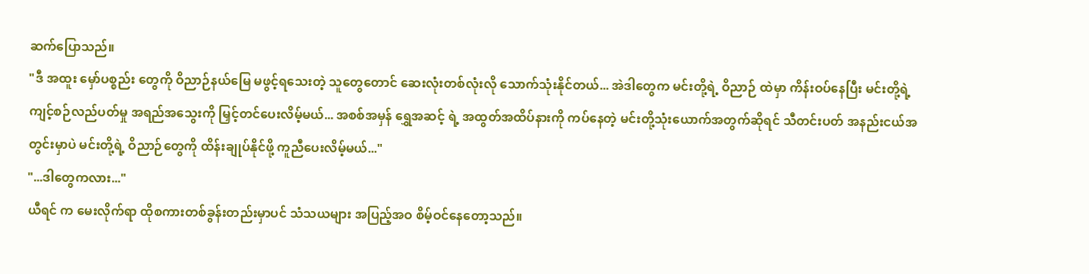ဆက်ပြောသည်။
"ဒီ အထူး မှော်ပစ္စည်း တွေကို ဝိညာဉ်နယ်မြေ မဖွင့်ရသေးတဲ့ သူတွေတောင် ဆေးလုံးတစ်လုံးလို သောက်သုံးနိုင်တယ်... အဲဒါတွေက မင်းတို့ရဲ့ ဝိညာဉ် ထဲမှာ ကိန်းဝပ်နေပြီး မင်းတို့ရဲ့ ကျင့်စဉ်လည်ပတ်မှု အရည်အသွေးကို မြှင့်တင်ပေးလိမ့်မယ်... အစစ်အမှန် ရွှေအဆင့် ရဲ့ အထွတ်အထိပ်နားကို ကပ်နေတဲ့ မင်းတို့သုံးယောက်အတွက်ဆိုရင် သီတင်းပတ် အနည်းငယ်အတွင်းမှာပဲ မင်းတို့ရဲ့ ဝိညာဉ်တွေကို ထိန်းချုပ်နိုင်ဖို့ ကူညီပေးလိမ့်မယ်..."
"...ဒါတွေကလား..."
ယီရင် က မေးလိုက်ရာ ထိုစကားတစ်ခွန်းတည်းမှာပင် သံသယများ အပြည့်အဝ စိမ့်ဝင်နေတော့သည်။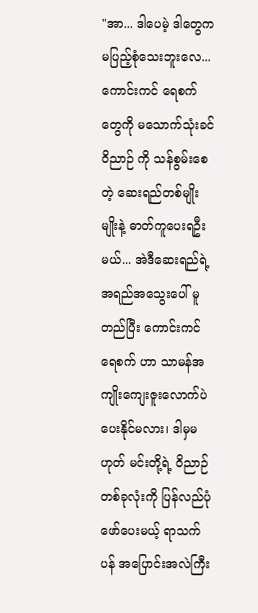"အာ... ဒါပေမဲ့ ဒါတွေက မပြည့်စုံသေးဘူးလေ... ကောင်းကင် ရေစက်တွေကို မသောက်သုံးခင် ဝိညာဉ် ကို သန်စွမ်းစေတဲ့ ဆေးရည်တစ်မျိုးမျိုးနဲ့ ဓာတ်ကူပေးရဦးမယ်... အဲဒီဆေးရည်ရဲ့ အရည်အသွေးပေါ် မူတည်ပြီး ကောင်းကင် ရေစက် ဟာ သာမန်အကျိုးကျေးဇူးလောက်ပဲ ပေးနိုင်မလား၊ ဒါမှမဟုတ် မင်းတို့ရဲ့ ဝိညာဉ် တစ်ခုလုံးကို ပြန်လည်ပုံဖော်ပေးမယ့် ရာသက်ပန် အပြောင်းအလဲကြီး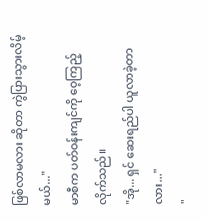ဖြစ်လာမလား ဆိုတာ ကွဲပြားသွားလိမ့်မယ်..."
မာစီက ပတ်ဝန်းကျင်ကို ဝေ့ကြည့်လိုက်သည်။
"အို... ရှင် ဆေးရည်ပါ ယူလာခဲ့တာလား..."
"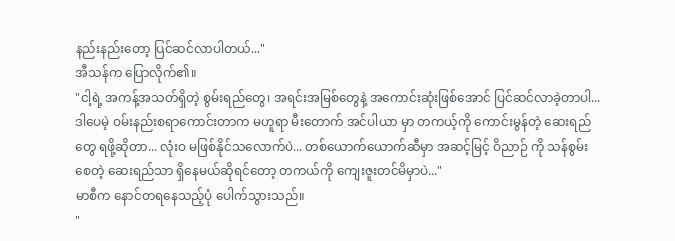နည်းနည်းတော့ ပြင်ဆင်လာပါတယ်..."
အီသန်က ပြောလိုက်၏။
"ငါ့ရဲ့ အကန့်အသတ်ရှိတဲ့ စွမ်းရည်တွေ၊ အရင်းအမြစ်တွေနဲ့ အကောင်းဆုံးဖြစ်အောင် ပြင်ဆင်လာခဲ့တာပါ... ဒါပေမဲ့ ဝမ်းနည်းစရာကောင်းတာက မဟူရာ မီးတောက် အင်ပါယာ မှာ တကယ့်ကို ကောင်းမွန်တဲ့ ဆေးရည်တွေ ရဖို့ဆိုတာ... လုံးဝ မဖြစ်နိုင်သလောက်ပဲ... တစ်ယောက်ယောက်ဆီမှာ အဆင့်မြင့် ဝိညာဉ် ကို သန်စွမ်းစေတဲ့ ဆေးရည်သာ ရှိနေမယ်ဆိုရင်တော့ တကယ်ကို ကျေးဇူးတင်မိမှာပဲ..."
မာစီက နောင်တရနေသည့်ပုံ ပေါက်သွားသည်။
"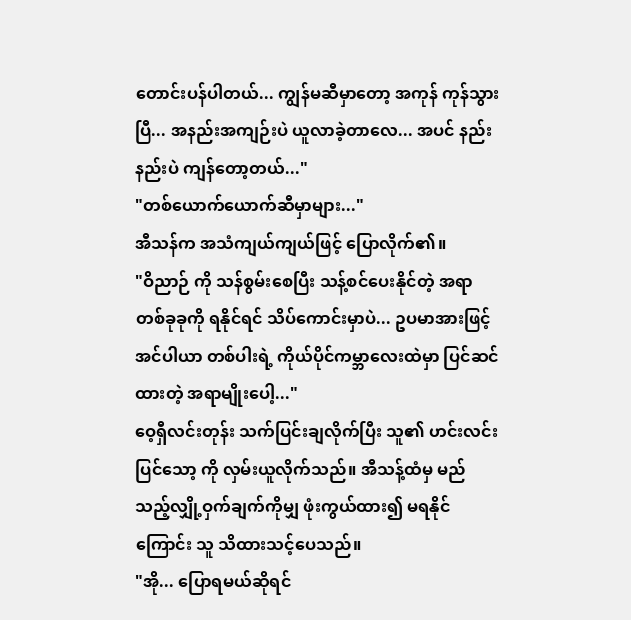တောင်းပန်ပါတယ်... ကျွန်မဆီမှာတော့ အကုန် ကုန်သွားပြီ... အနည်းအကျဉ်းပဲ ယူလာခဲ့တာလေ... အပင် နည်းနည်းပဲ ကျန်တော့တယ်..."
"တစ်ယောက်ယောက်ဆီမှာများ..."
အီသန်က အသံကျယ်ကျယ်ဖြင့် ပြောလိုက်၏။
"ဝိညာဉ် ကို သန်စွမ်းစေပြီး သန့်စင်ပေးနိုင်တဲ့ အရာတစ်ခုခုကို ရနိုင်ရင် သိပ်ကောင်းမှာပဲ... ဥပမာအားဖြင့် အင်ပါယာ တစ်ပါးရဲ့ ကိုယ်ပိုင်ကမ္ဘာလေးထဲမှာ ပြင်ဆင်ထားတဲ့ အရာမျိုးပေါ့..."
ဝေ့ရှီလင်းတုန်း သက်ပြင်းချလိုက်ပြီး သူ၏ ဟင်းလင်းပြင်သော့ ကို လှမ်းယူလိုက်သည်။ အီသန့်ထံမှ မည်သည့်လျှို့ဝှက်ချက်ကိုမျှ ဖုံးကွယ်ထား၍ မရနိုင်ကြောင်း သူ သိထားသင့်ပေသည်။
"အို... ပြောရမယ်ဆိုရင်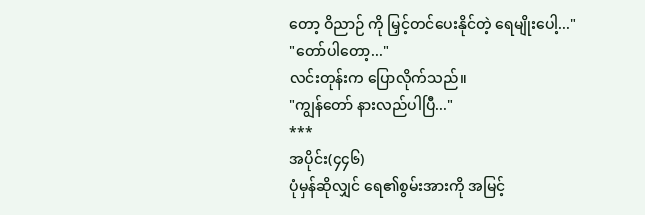တော့ ဝိညာဉ် ကို မြှင့်တင်ပေးနိုင်တဲ့ ရေမျိုးပေါ့..."
"တော်ပါတော့..."
လင်းတုန်းက ပြောလိုက်သည်။
"ကျွန်တော် နားလည်ပါပြီ..."
***
အပိုင်း(၄၄၆)
ပုံမှန်ဆိုလျှင် ရေ၏စွမ်းအားကို အမြင့်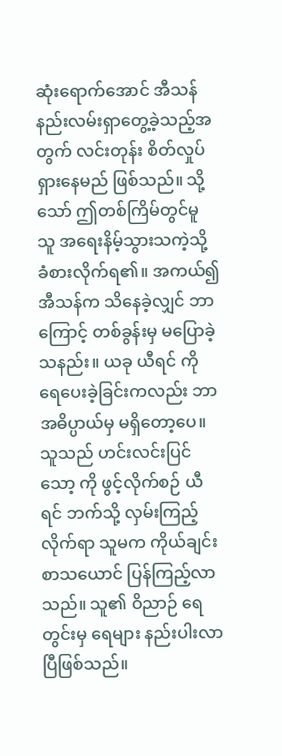ဆုံးရောက်အောင် အီသန် နည်းလမ်းရှာတွေ့ခဲ့သည့်အတွက် လင်းတုန်း စိတ်လှုပ်ရှားနေမည် ဖြစ်သည်။ သို့သော် ဤတစ်ကြိမ်တွင်မူ သူ အရေးနိမ့်သွားသကဲ့သို့ ခံစားလိုက်ရ၏။ အကယ်၍ အီသန်က သိနေခဲ့လျှင် ဘာကြောင့် တစ်ခွန်းမှ မပြောခဲ့သနည်း။ ယခု ယီရင် ကို ရေပေးခဲ့ခြင်းကလည်း ဘာအဓိပ္ပာယ်မှ မရှိတော့ပေ။
သူသည် ဟင်းလင်းပြင်သော့ ကို ဖွင့်လိုက်စဉ် ယီရင် ဘက်သို့ လှမ်းကြည့်လိုက်ရာ သူမက ကိုယ်ချင်းစာသယောင် ပြန်ကြည့်လာသည်။ သူ၏ ဝိညာဉ် ရေတွင်းမှ ရေများ နည်းပါးလာပြီဖြစ်သည်။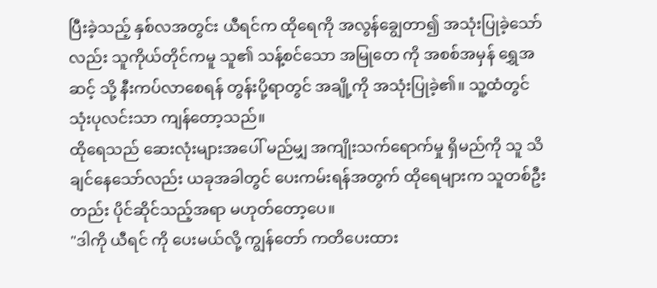ပြီးခဲ့သည့် နှစ်လအတွင်း ယီရင်က ထိုရေကို အလွန်ချွေတာ၍ အသုံးပြုခဲ့သော်လည်း သူကိုယ်တိုင်ကမူ သူ၏ သန့်စင်သော အမြုတေ ကို အစစ်အမှန် ရွှေအဆင့် သို့ နီးကပ်လာစေရန် တွန်းပို့ရာတွင် အချို့ကို အသုံးပြုခဲ့၏။ သူ့ထံတွင် သုံးပုလင်းသာ ကျန်တော့သည်။
ထိုရေသည် ဆေးလုံးများအပေါ် မည်မျှ အကျိုးသက်ရောက်မှု ရှိမည်ကို သူ သိချင်နေသော်လည်း ယခုအခါတွင် ပေးကမ်းရန်အတွက် ထိုရေများက သူတစ်ဦးတည်း ပိုင်ဆိုင်သည့်အရာ မဟုတ်တော့ပေ။
"ဒါကို ယီရင် ကို ပေးမယ်လို့ ကျွန်တော် ကတိပေးထား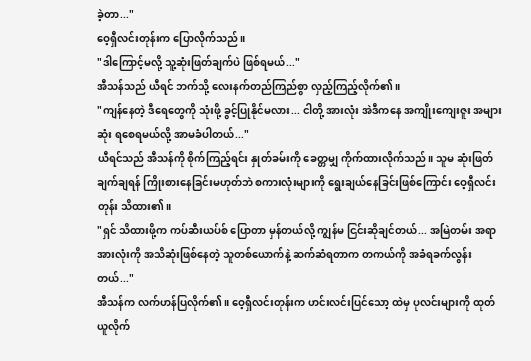ခဲ့တာ..."
ဝေ့ရှီလင်းတုန်းက ပြောလိုက်သည်။
"ဒါကြောင့်မလို့ သူ့ဆုံးဖြတ်ချက်ပဲ ဖြစ်ရမယ်..."
အီသန်သည် ယီရင် ဘက်သို့ လေးနက်တည်ကြည်စွာ လှည့်ကြည့်လိုက်၏။
"ကျန်နေတဲ့ ဒီရေတွေကို သုံးဖို့ ခွင့်ပြုနိုင်မလား... ငါတို့ အားလုံး အဲဒီကနေ အကျိုးကျေးဇူး အများဆုံး ရစေရမယ်လို့ အာမခံပါတယ်..."
ယီရင်သည် အီသန်ကို စိုက်ကြည့်ရင်း နှုတ်ခမ်းကို ခေတ္တမျှ ကိုက်ထားလိုက်သည်။ သူမ ဆုံးဖြတ်ချက်ချရန် ကြိုးစားနေခြင်းမဟုတ်ဘဲ စကားလုံးများကို ရွေးချယ်နေခြင်းဖြစ်ကြောင်း ဝေ့ရှီလင်းတုန်း သိထား၏။
"ရှင် သိထားဖို့က ကပ်ဆီးယပ်စ် ပြောတာ မှန်တယ်လို့ ကျွန်မ ငြင်းဆိုချင်တယ်... အမြဲတမ်း အရာအားလုံးကို အသိဆုံးဖြစ်နေတဲ့ သူတစ်ယောက်နဲ့ ဆက်ဆံရတာက တကယ်ကို အခံရခက်လွန်းတယ်..."
အီသန်က လက်ဟန်ပြလိုက်၏။ ဝေ့ရှီလင်းတုန်းက ဟင်းလင်းပြင်သော့ ထဲမှ ပုလင်းများကို ထုတ်ယူလိုက်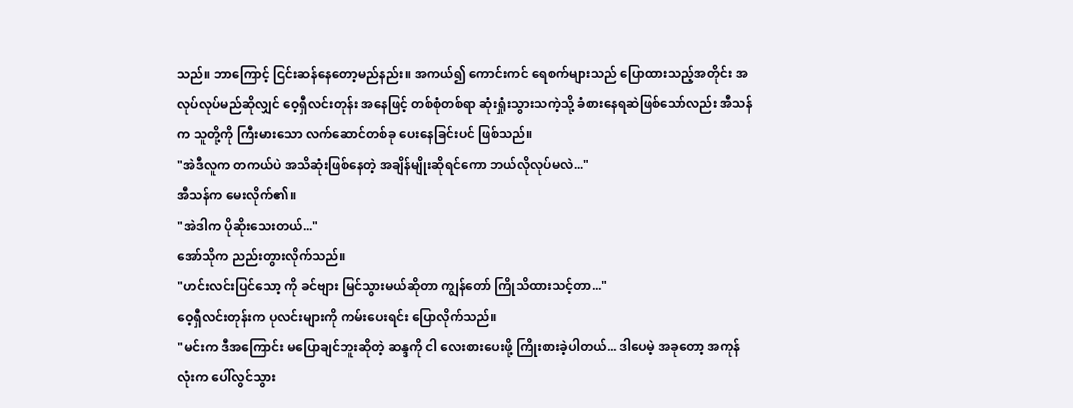သည်။ ဘာကြောင့် ငြင်းဆန်နေတော့မည်နည်း။ အကယ်၍ ကောင်းကင် ရေစက်များသည် ပြောထားသည့်အတိုင်း အလုပ်လုပ်မည်ဆိုလျှင် ဝေ့ရှီလင်းတုန်း အနေဖြင့် တစ်စုံတစ်ရာ ဆုံးရှုံးသွားသကဲ့သို့ ခံစားနေရဆဲဖြစ်သော်လည်း အီသန်က သူတို့ကို ကြီးမားသော လက်ဆောင်တစ်ခု ပေးနေခြင်းပင် ဖြစ်သည်။
"အဲဒီလူက တကယ်ပဲ အသိဆုံးဖြစ်နေတဲ့ အချိန်မျိုးဆိုရင်ကော ဘယ်လိုလုပ်မလဲ..."
အီသန်က မေးလိုက်၏။
"အဲဒါက ပိုဆိုးသေးတယ်..."
အော်သိုက ညည်းတွားလိုက်သည်။
"ဟင်းလင်းပြင်သော့ ကို ခင်ဗျား မြင်သွားမယ်ဆိုတာ ကျွန်တော် ကြိုသိထားသင့်တာ..."
ဝေ့ရှီလင်းတုန်းက ပုလင်းများကို ကမ်းပေးရင်း ပြောလိုက်သည်။
"မင်းက ဒီအကြောင်း မပြောချင်ဘူးဆိုတဲ့ ဆန္ဒကို ငါ လေးစားပေးဖို့ ကြိုးစားခဲ့ပါတယ်... ဒါပေမဲ့ အခုတော့ အကုန်လုံးက ပေါ်လွင်သွား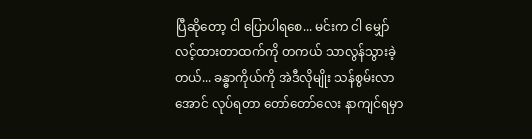ပြီဆိုတော့ ငါ ပြောပါရစေ... မင်းက ငါ မျှော်လင့်ထားတာထက်ကို တကယ် သာလွန်သွားခဲ့တယ်... ခန္ဓာကိုယ်ကို အဲဒီလိုမျိုး သန်စွမ်းလာအောင် လုပ်ရတာ တော်တော်လေး နာကျင်ရမှာ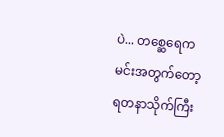ပဲ... တစ္ဆေရေက မင်းအတွက်တော့ ရတနာသိုက်ကြီး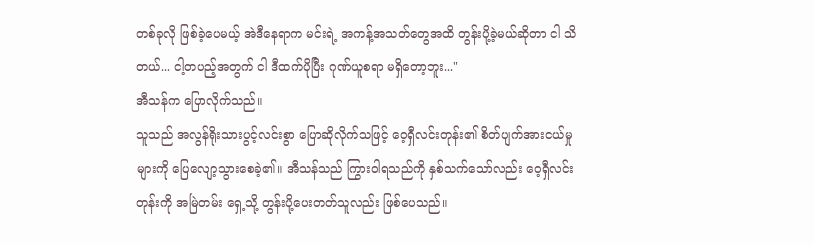တစ်ခုလို ဖြစ်ခဲ့ပေမယ့် အဲဒီနေရာက မင်းရဲ့ အကန့်အသတ်တွေအထိ တွန်းပို့ခဲ့မယ်ဆိုတာ ငါ သိတယ်... ငါ့တပည့်အတွက် ငါ ဒီထက်ပိုပြီး ဂုဏ်ယူစရာ မရှိတော့ဘူး..."
အီသန်က ပြောလိုက်သည်။
သူသည် အလွန်ရိုးသားပွင့်လင်းစွာ ပြောဆိုလိုက်သဖြင့် ဝေ့ရှီလင်းတုန်း၏ စိတ်ပျက်အားငယ်မှုများကို ပြေလျော့သွားစေခဲ့၏။ အီသန်သည် ကြွားဝါရသည်ကို နှစ်သက်သော်လည်း ဝေ့ရှီလင်းတုန်းကို အမြဲတမ်း ရှေ့သို့ တွန်းပို့ပေးတတ်သူလည်း ဖြစ်ပေသည်။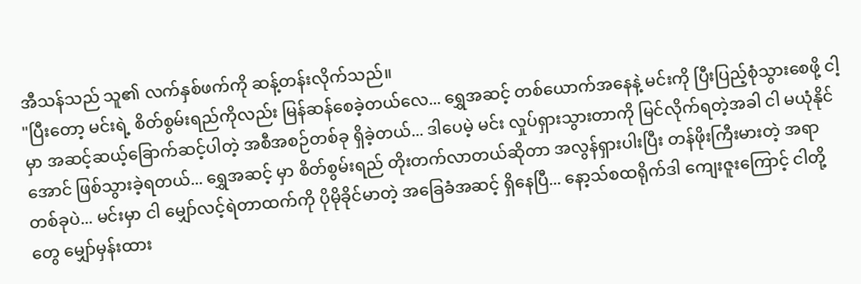အီသန်သည် သူ၏ လက်နှစ်ဖက်ကို ဆန့်တန်းလိုက်သည်။
"ပြီးတော့ မင်းရဲ့ စိတ်စွမ်းရည်ကိုလည်း မြန်ဆန်စေခဲ့တယ်လေ... ရွှေအဆင့် တစ်ယောက်အနေနဲ့ မင်းကို ပြီးပြည့်စုံသွားစေဖို့ ငါ့မှာ အဆင့်ဆယ့်ခြောက်ဆင့်ပါတဲ့ အစီအစဉ်တစ်ခု ရှိခဲ့တယ်... ဒါပေမဲ့ မင်း လှုပ်ရှားသွားတာကို မြင်လိုက်ရတဲ့အခါ ငါ မယုံနိုင်အောင် ဖြစ်သွားခဲ့ရတယ်... ရွှေအဆင့် မှာ စိတ်စွမ်းရည် တိုးတက်လာတယ်ဆိုတာ အလွန်ရှားပါးပြီး တန်ဖိုးကြီးမားတဲ့ အရာတစ်ခုပဲ... မင်းမှာ ငါ မျှော်လင့်ရဲတာထက်ကို ပိုမိုခိုင်မာတဲ့ အခြေခံအဆင့် ရှိနေပြီ... နော့သ်စထရိုက်ဒါ ကျေးဇူးကြောင့် ငါတို့တွေ မျှော်မှန်းထား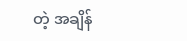တဲ့ အချိန်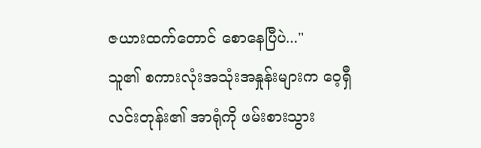ဇယားထက်တောင် စောနေပြီပဲ..."
သူ၏ စကားလုံးအသုံးအနှုန်းများက ဝေ့ရှီလင်းတုန်း၏ အာရုံကို ဖမ်းစားသွား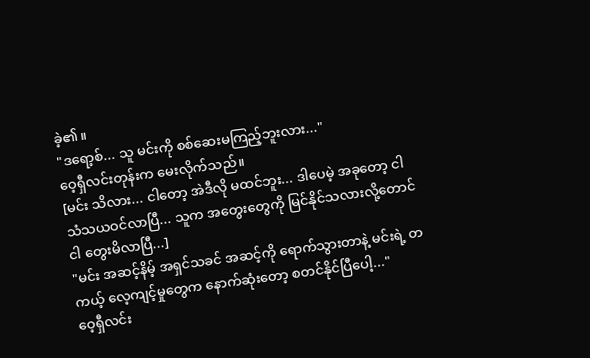ခဲ့၏။
"ဒရော့စ်... သူ မင်းကို စစ်ဆေးမကြည့်ဘူးလား..."
ဝေ့ရှီလင်းတုန်းက မေးလိုက်သည်။
[မင်း သိလား... ငါတော့ အဲဒီလို မထင်ဘူး... ဒါပေမဲ့ အခုတော့ ငါ သံသယဝင်လာပြီ... သူက အတွေးတွေကို မြင်နိုင်သလားလို့တောင် ငါ တွေးမိလာပြီ...]
"မင်း အဆင့်နိမ့် အရှင်သခင် အဆင့်ကို ရောက်သွားတာနဲ့ မင်းရဲ့ တကယ့် လေ့ကျင့်မှုတွေက နောက်ဆုံးတော့ စတင်နိုင်ပြီပေါ့..."
ဝေ့ရှီလင်း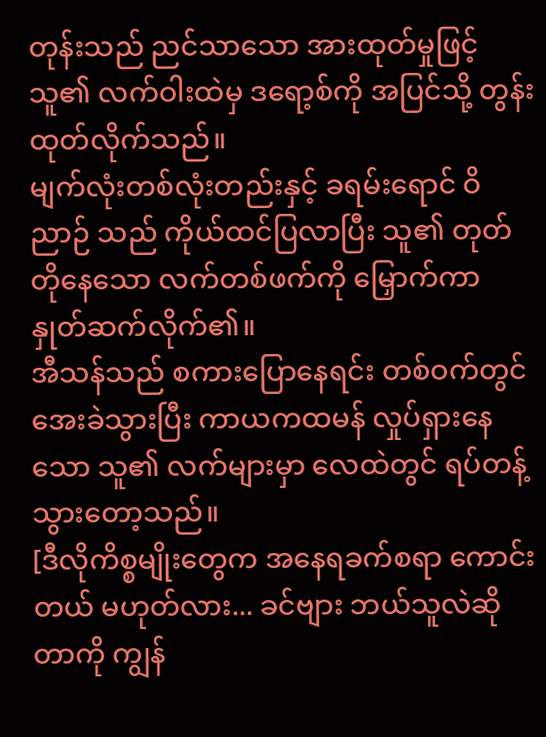တုန်းသည် ညင်သာသော အားထုတ်မှုဖြင့် သူ၏ လက်ဝါးထဲမှ ဒရော့စ်ကို အပြင်သို့ တွန်းထုတ်လိုက်သည်။
မျက်လုံးတစ်လုံးတည်းနှင့် ခရမ်းရောင် ဝိညာဉ် သည် ကိုယ်ထင်ပြလာပြီး သူ၏ တုတ်တိုနေသော လက်တစ်ဖက်ကို မြှောက်ကာ နှုတ်ဆက်လိုက်၏။
အီသန်သည် စကားပြောနေရင်း တစ်ဝက်တွင် အေးခဲသွားပြီး ကာယကထမန် လှုပ်ရှားနေသော သူ၏ လက်များမှာ လေထဲတွင် ရပ်တန့်သွားတော့သည်။
[ဒီလိုကိစ္စမျိုးတွေက အနေရခက်စရာ ကောင်းတယ် မဟုတ်လား... ခင်ဗျား ဘယ်သူလဲဆိုတာကို ကျွန်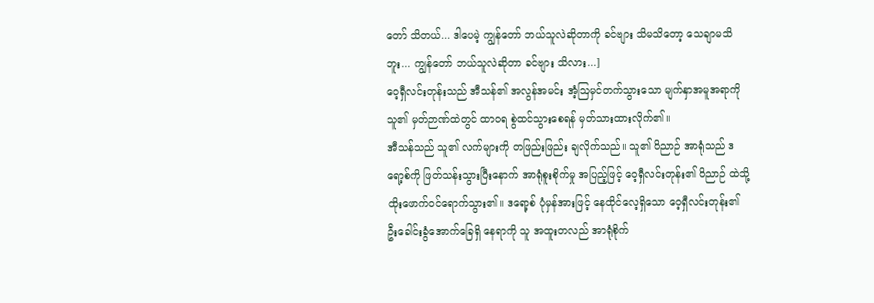တော် သိတယ်... ဒါပေမဲ့ ကျွန်တော် ဘယ်သူလဲဆိုတာကို ခင်ဗျား သိမသိတော့ သေချာမသိဘူး... ကျွန်တော် ဘယ်သူလဲဆိုတာ ခင်ဗျား သိလား...]
ဝေ့ရှီလင်းတုန်းသည် အီသန်၏ အလွန်အမင်း အံ့ဩမှင်တက်သွားသော မျက်နှာအမူအရာကို သူ၏ မှတ်ဉာဏ်ထဲတွင် ထာဝရ စွဲထင်သွားစေရန် မှတ်သားထားလိုက်၏။
အီသန်သည် သူ၏ လက်များကို တဖြည်းဖြည်း ချလိုက်သည်။ သူ၏ ဝိညာဉ် အာရုံသည် ဒရော့စ်ကို ဖြတ်သန်းသွားပြီးနောက် အာရုံစူးစိုက်မှု အပြည့်ဖြင့် ဝေ့ရှီလင်းတုန်း၏ ဝိညာဉ် ထဲသို့ ထိုးဖောက်ဝင်ရောက်သွား၏။ ဒရော့စ် ပုံမှန်အားဖြင့် နေထိုင်လေ့ရှိသော ဝေ့ရှီလင်းတုန်း၏ ဦးခေါင်းခွံအောက်ခြေရှိ နေရာကို သူ အထူးတလည် အာရုံစိုက်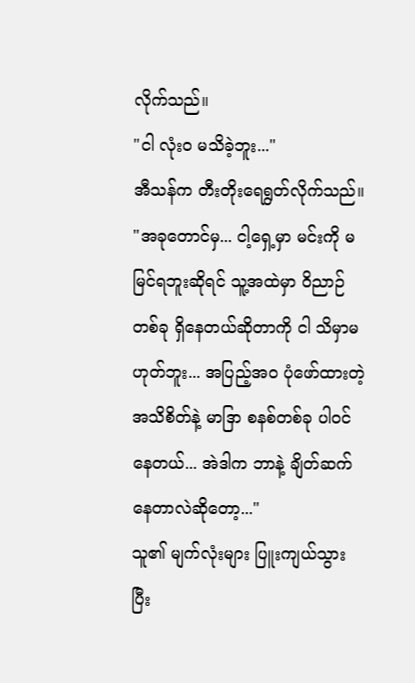လိုက်သည်။
"ငါ လုံးဝ မသိခဲ့ဘူး..."
အီသန်က တီးတိုးရေရွတ်လိုက်သည်။
"အခုတောင်မှ... ငါ့ရှေ့မှာ မင်းကို မမြင်ရဘူးဆိုရင် သူ့အထဲမှာ ဝိညာဉ် တစ်ခု ရှိနေတယ်ဆိုတာကို ငါ သိမှာမဟုတ်ဘူး... အပြည့်အဝ ပုံဖော်ထားတဲ့ အသိစိတ်နဲ့ မာဒြာ စနစ်တစ်ခု ပါဝင်နေတယ်... အဲဒါက ဘာနဲ့ ချိတ်ဆက်နေတာလဲဆိုတော့..."
သူ၏ မျက်လုံးများ ပြူးကျယ်သွားပြီး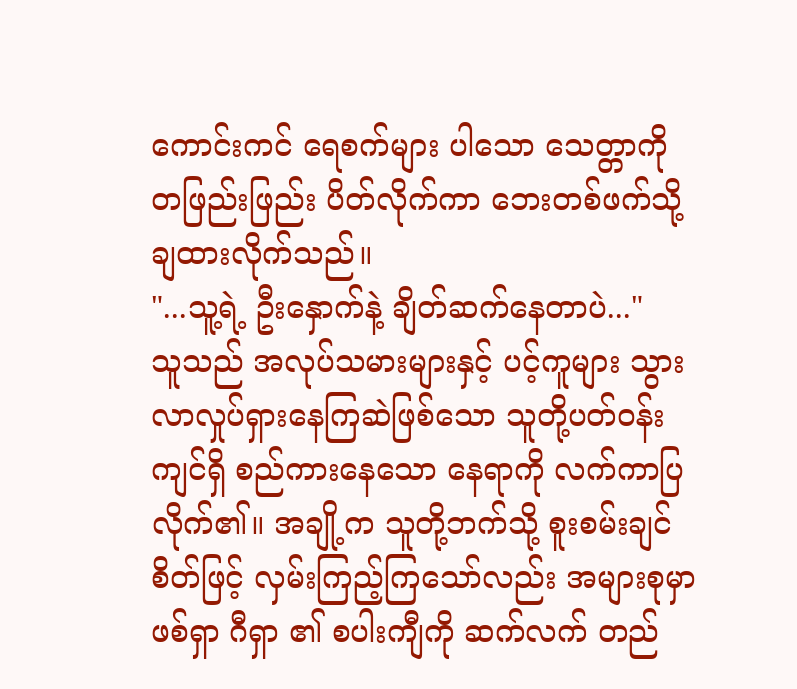ကောင်းကင် ရေစက်များ ပါသော သေတ္တာကို တဖြည်းဖြည်း ပိတ်လိုက်ကာ ဘေးတစ်ဖက်သို့ ချထားလိုက်သည်။
"...သူ့ရဲ့ ဦးနှောက်နဲ့ ချိတ်ဆက်နေတာပဲ..."
သူသည် အလုပ်သမားများနှင့် ပင့်ကူများ သွားလာလှုပ်ရှားနေကြဆဲဖြစ်သော သူတို့ပတ်ဝန်းကျင်ရှိ စည်ကားနေသော နေရာကို လက်ကာပြလိုက်၏။ အချို့က သူတို့ဘက်သို့ စူးစမ်းချင်စိတ်ဖြင့် လှမ်းကြည့်ကြသော်လည်း အများစုမှာ ဖစ်ရှာ ဂီရှာ ၏ စပါးကျီကို ဆက်လက် တည်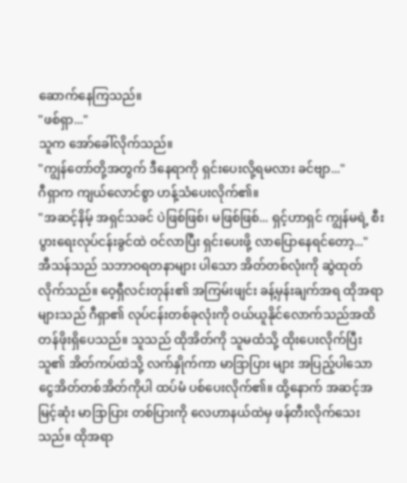ဆောက်နေကြသည်။
"ဖစ်ရှာ..."
သူက အော်ခေါ်လိုက်သည်။
"ကျွန်တော်တို့အတွက် ဒီနေရာကို ရှင်းပေးလို့ရမလား ခင်ဗျာ..."
ဂီရှာက ကျယ်လောင်စွာ ဟန့်သံပေးလိုက်၏။
"အဆင့်နိမ့် အရှင်သခင် ပဲဖြစ်ဖြစ်၊ မဖြစ်ဖြစ်... ရှင့်ဟာရှင် ကျွန်မရဲ့ စီးပွားရေးလုပ်ငန်းခွင်ထဲ ဝင်လာပြီး ရှင်းပေးဖို့ လာပြောနေရင်တော့..."
အီသန်သည် သဘာဝရတနာများ ပါသော အိတ်တစ်လုံးကို ဆွဲထုတ်လိုက်သည်။ ဝေ့ရှီလင်းတုန်း၏ အကြမ်းဖျင်း ခန့်မှန်းချက်အရ ထိုအရာများသည် ဂီရှာ၏ လုပ်ငန်းတစ်ခုလုံးကို ဝယ်ယူနိုင်လောက်သည်အထိ တန်ဖိုးရှိပေသည်။ သူသည် ထိုအိတ်ကို သူမထံသို့ ထိုးပေးလိုက်ပြီး သူ၏ အိတ်ကပ်ထဲသို့ လက်နှိုက်ကာ မာဒြာပြား များ အပြည့်ပါသော ငွေအိတ်တစ်အိတ်ကိုပါ ထပ်မံ ပစ်ပေးလိုက်၏။ ထို့နောက် အဆင့်အမြင့်ဆုံး မာဒြာပြား တစ်ပြားကို လေဟာနယ်ထဲမှ ဖန်တီးလိုက်သေးသည်။ ထိုအရာ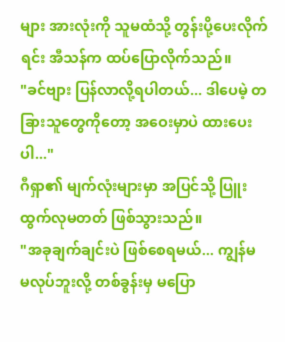များ အားလုံးကို သူမထံသို့ တွန်းပို့ပေးလိုက်ရင်း အီသန်က ထပ်ပြောလိုက်သည်။
"ခင်ဗျား ပြန်လာလို့ရပါတယ်... ဒါပေမဲ့ တခြားသူတွေကိုတော့ အဝေးမှာပဲ ထားပေးပါ..."
ဂီရှာ၏ မျက်လုံးများမှာ အပြင်သို့ ပြူးထွက်လုမတတ် ဖြစ်သွားသည်။
"အခုချက်ချင်းပဲ ဖြစ်စေရမယ်... ကျွန်မ မလုပ်ဘူးလို့ တစ်ခွန်းမှ မပြော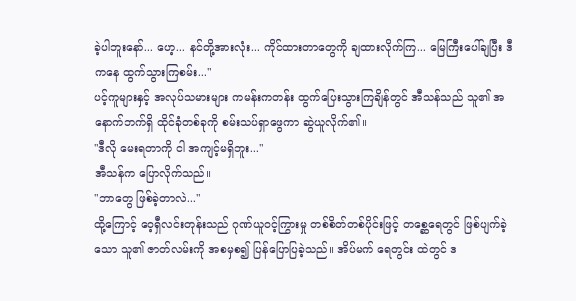ခဲ့ပါဘူးနော်... ဟေ့... နင်တို့အားလုံး... ကိုင်ထားတာတွေကို ချထားလိုက်ကြ... မြေကြီးပေါ်ချပြီး ဒီကနေ ထွက်သွားကြစမ်း..."
ပင့်ကူများနှင့် အလုပ်သမားများ ကမန်းကတန်း ထွက်ပြေးသွားကြချိန်တွင် အီသန်သည် သူ၏ အနောက်ဘက်ရှိ ထိုင်ခုံတစ်ခုကို စမ်းသပ်ရှာဖွေကာ ဆွဲယူလိုက်၏။
"ဒီလို မေးရတာကို ငါ အကျင့်မရှိဘူး..."
အီသန်က ပြောလိုက်သည်။
"ဘာတွေ ဖြစ်ခဲ့တာလဲ..."
ထို့ကြောင့် ဝေ့ရှီလင်းတုန်းသည် ဂုဏ်ယူဝင့်ကြွားမှု တစ်စိတ်တစ်ပိုင်းဖြင့် တစ္ဆေရေတွင် ဖြစ်ပျက်ခဲ့သော သူ၏ ဇာတ်လမ်းကို အစမှစ၍ ပြန်ပြောပြခဲ့သည်။ အိပ်မက် ရေတွင်း ထဲတွင် ဒ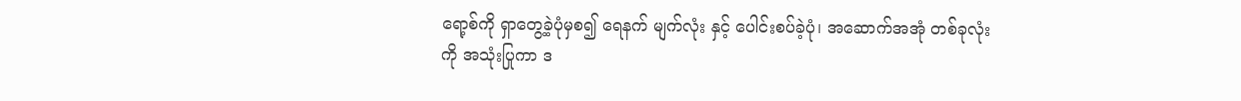ရော့စ်ကို ရှာတွေ့ခဲ့ပုံမှစ၍ ရေနက် မျက်လုံး နှင့် ပေါင်းစပ်ခဲ့ပုံ၊ အဆောက်အအုံ တစ်ခုလုံးကို အသုံးပြုကာ ဒ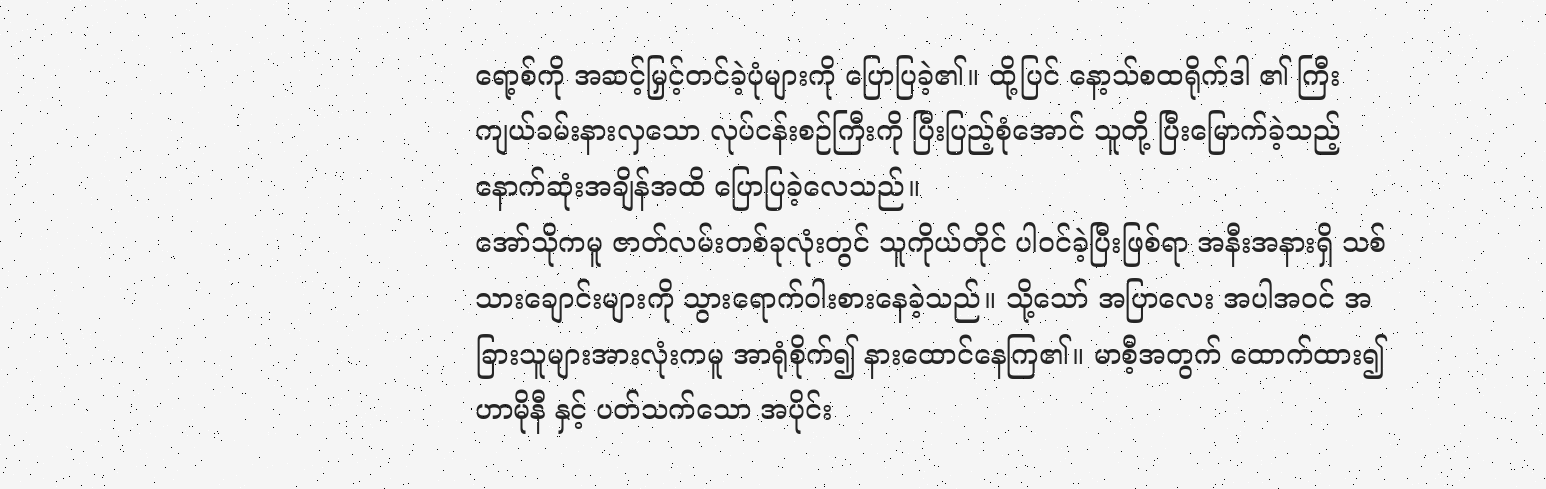ရော့စ်ကို အဆင့်မြှင့်တင်ခဲ့ပုံများကို ပြောပြခဲ့၏။ ထို့ပြင် နော့သ်စထရိုက်ဒါ ၏ ကြီးကျယ်ခမ်းနားလှသော လုပ်ငန်းစဉ်ကြီးကို ပြီးပြည့်စုံအောင် သူတို့ ပြီးမြောက်ခဲ့သည့် နောက်ဆုံးအချိန်အထိ ပြောပြခဲ့လေသည်။
အော်သိုကမူ ဇာတ်လမ်းတစ်ခုလုံးတွင် သူကိုယ်တိုင် ပါဝင်ခဲ့ပြီးဖြစ်ရာ အနီးအနားရှိ သစ်သားချောင်းများကို သွားရောက်ဝါးစားနေခဲ့သည်။ သို့သော် အပြာလေး အပါအဝင် အခြားသူများအားလုံးကမူ အာရုံစိုက်၍ နားထောင်နေကြ၏။ မာစီ့အတွက် ထောက်ထား၍ ဟာမိုနီ နှင့် ပတ်သက်သော အပိုင်း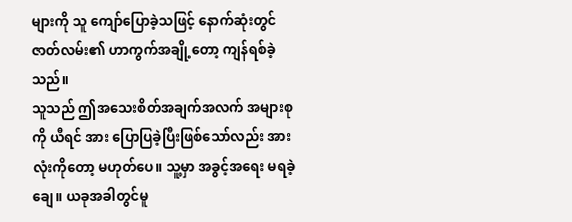များကို သူ ကျော်ပြောခဲ့သဖြင့် နောက်ဆုံးတွင် ဇာတ်လမ်း၏ ဟာကွက်အချို့တော့ ကျန်ရစ်ခဲ့သည်။
သူသည် ဤအသေးစိတ်အချက်အလက် အများစုကို ယီရင် အား ပြောပြခဲ့ပြီးဖြစ်သော်လည်း အားလုံးကိုတော့ မဟုတ်ပေ။ သူ့မှာ အခွင့်အရေး မရခဲ့ချေ။ ယခုအခါတွင်မူ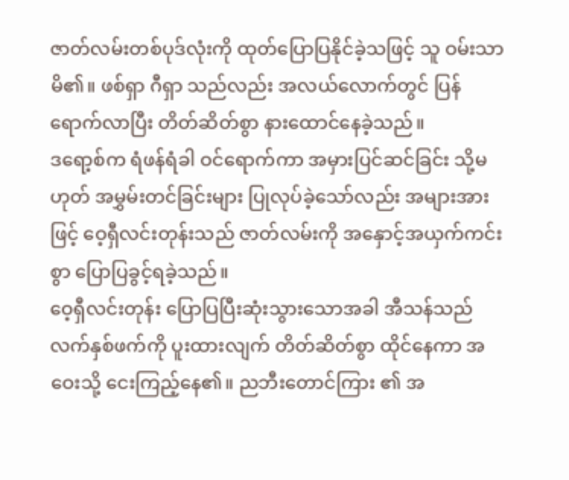ဇာတ်လမ်းတစ်ပုဒ်လုံးကို ထုတ်ပြောပြနိုင်ခဲ့သဖြင့် သူ ဝမ်းသာမိ၏။ ဖစ်ရှာ ဂီရှာ သည်လည်း အလယ်လောက်တွင် ပြန်ရောက်လာပြီး တိတ်ဆိတ်စွာ နားထောင်နေခဲ့သည်။
ဒရော့စ်က ရံဖန်ရံခါ ဝင်ရောက်ကာ အမှားပြင်ဆင်ခြင်း သို့မဟုတ် အမွှမ်းတင်ခြင်းများ ပြုလုပ်ခဲ့သော်လည်း အများအားဖြင့် ဝေ့ရှီလင်းတုန်းသည် ဇာတ်လမ်းကို အနှောင့်အယှက်ကင်းစွာ ပြောပြခွင့်ရခဲ့သည်။
ဝေ့ရှီလင်းတုန်း ပြောပြပြီးဆုံးသွားသောအခါ အီသန်သည် လက်နှစ်ဖက်ကို ပူးထားလျက် တိတ်ဆိတ်စွာ ထိုင်နေကာ အဝေးသို့ ငေးကြည့်နေ၏။ ညဘီးတောင်ကြား ၏ အ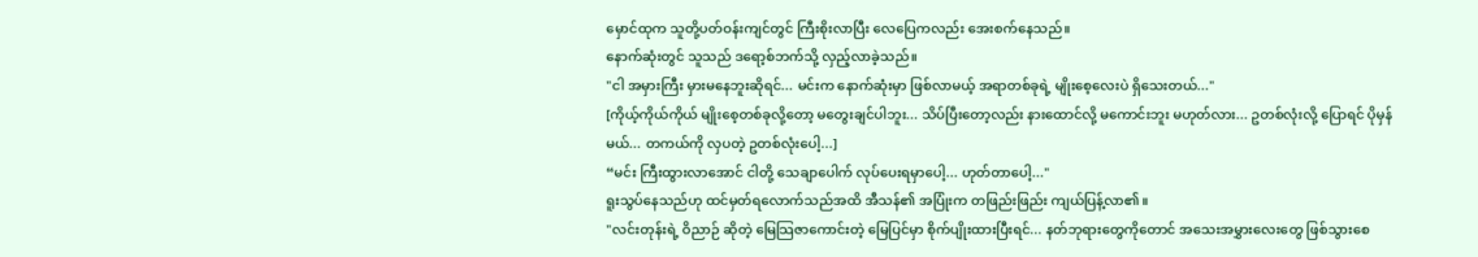မှောင်ထုက သူတို့ပတ်ဝန်းကျင်တွင် ကြီးစိုးလာပြီး လေပြေကလည်း အေးစက်နေသည်။
နောက်ဆုံးတွင် သူသည် ဒရော့စ်ဘက်သို့ လှည့်လာခဲ့သည်။
"ငါ အမှားကြီး မှားမနေဘူးဆိုရင်... မင်းက နောက်ဆုံးမှာ ဖြစ်လာမယ့် အရာတစ်ခုရဲ့ မျိုးစေ့လေးပဲ ရှိသေးတယ်..."
[ကိုယ့်ကိုယ်ကိုယ် မျိုးစေ့တစ်ခုလို့တော့ မတွေးချင်ပါဘူး... သိပ်ပြီးတော့လည်း နားထောင်လို့ မကောင်းဘူး မဟုတ်လား... ဥတစ်လုံးလို့ ပြောရင် ပိုမှန်မယ်... တကယ်ကို လှပတဲ့ ဥတစ်လုံးပေါ့...]
“မင်း ကြီးထွားလာအောင် ငါတို့ သေချာပေါက် လုပ်ပေးရမှာပေါ့... ဟုတ်တာပေါ့..."
ရူးသွပ်နေသည်ဟု ထင်မှတ်ရလောက်သည်အထိ အီသန်၏ အပြုံးက တဖြည်းဖြည်း ကျယ်ပြန့်လာ၏။
"လင်းတုန်းရဲ့ ဝိညာဉ် ဆိုတဲ့ မြေသြဇာကောင်းတဲ့ မြေပြင်မှာ စိုက်ပျိုးထားပြီးရင်... နတ်ဘုရားတွေကိုတောင် အသေးအမွှားလေးတွေ ဖြစ်သွားစေ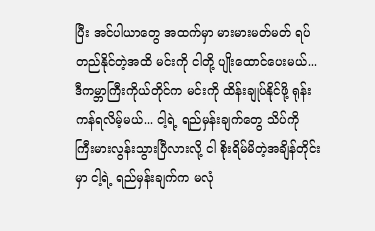ပြီး အင်ပါယာတွေ အထက်မှာ မားမားမတ်မတ် ရပ်တည်နိုင်တဲ့အထိ မင်းကို ငါတို့ ပျိုးထောင်ပေးမယ်... ဒီကမ္ဘာကြီးကိုယ်တိုင်က မင်းကို ထိန်းချုပ်နိုင်ဖို့ ရုန်းကန်ရလိမ့်မယ်... ငါ့ရဲ့ ရည်မှန်းချက်တွေ သိပ်ကို ကြီးမားလွန်းသွားပြီလားလို့ ငါ စိုးရိမ်မိတဲ့အချိန်တိုင်းမှာ ငါ့ရဲ့ ရည်မှန်းချက်က မလုံ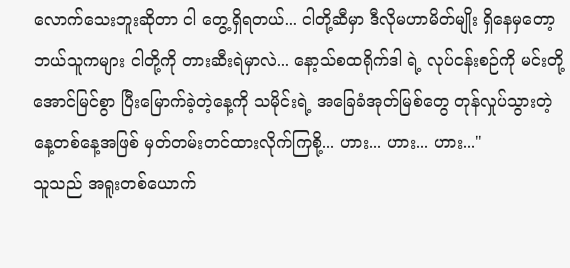လောက်သေးဘူးဆိုတာ ငါ တွေ့ရှိရတယ်... ငါတို့ဆီမှာ ဒီလိုမဟာမိတ်မျိုး ရှိနေမှတော့ ဘယ်သူကများ ငါတို့ကို တားဆီးရဲမှာလဲ... နော့သ်စထရိုက်ဒါ ရဲ့ လုပ်ငန်းစဉ်ကို မင်းတို့ အောင်မြင်စွာ ပြီးမြောက်ခဲ့တဲ့နေ့ကို သမိုင်းရဲ့ အခြေခံအုတ်မြစ်တွေ တုန်လှုပ်သွားတဲ့ နေ့တစ်နေ့အဖြစ် မှတ်တမ်းတင်ထားလိုက်ကြစို့... ဟား... ဟား... ဟား..."
သူသည် အရူးတစ်ယောက်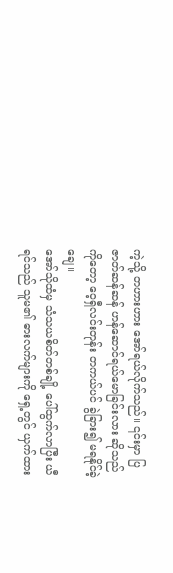ကဲ့သို့ တဟားဟား အော်ရယ်လိုက်သည်။ ၎င်းမှာ ပြဇာတ်ဆန်ဆန် ဟန်ဆောင်ရယ်မောခြင်းလား ဆိုသည်ကိုတော့ ဝေ့ရှီလင်းတုန်း တကယ်ပင် ခွဲခြား၍ မရနိုင်ခဲ့ချေ။
အော်သိုထံမှ သံသယစိတ်တစ်ချို့ ပေါ်ထွက်လာပြီး ယီရင်သည် သူမ၏ ဓားလက်များကို ရှေ့တွင် ယှက်ထား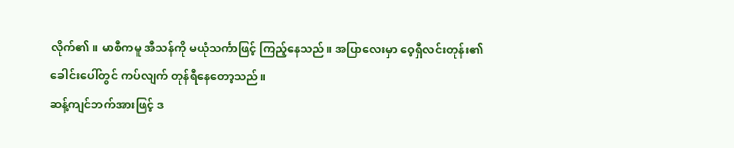လိုက်၏။ မာစီကမူ အီသန်ကို မယုံသင်္ကာဖြင့် ကြည့်နေသည်။ အပြာလေးမှာ ဝေ့ရှီလင်းတုန်း၏ ခေါင်းပေါ်တွင် ကပ်လျက် တုန်ရီနေတော့သည်။
ဆန့်ကျင်ဘက်အားဖြင့် ဒ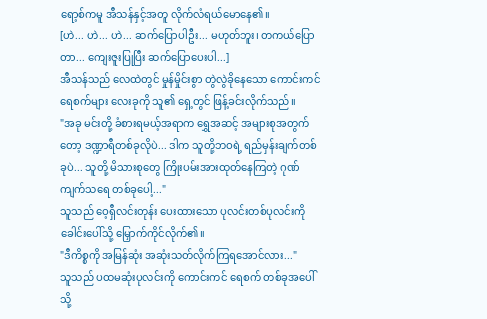ရော့စ်ကမူ အီသန်နှင့်အတူ လိုက်လံရယ်မောနေ၏။
[ဟဲ... ဟဲ... ဟဲ... ဆက်ပြောပါဦး... မဟုတ်ဘူး၊ တကယ်ပြောတာ... ကျေးဇူးပြုပြီး ဆက်ပြောပေးပါ...]
အီသန်သည် လေထဲတွင် မှုန်မှိုင်းစွာ တွဲလွဲခိုနေသော ကောင်းကင် ရေစက်များ လေးခုကို သူ၏ ရှေ့တွင် ဖြန့်ခင်းလိုက်သည်။
"အခု မင်းတို့ ခံစားရမယ့်အရာက ရွှေအဆင့် အများစုအတွက်တော့ ဒဏ္ဍာရီတစ်ခုလိုပဲ... ဒါက သူတို့ဘဝရဲ့ ရည်မှန်းချက်တစ်ခုပဲ... သူတို့ မိသားစုတွေ ကြိုးပမ်းအားထုတ်နေကြတဲ့ ဂုဏ်ကျက်သရေ တစ်ခုပေါ့..."
သူသည် ဝေ့ရှီလင်းတုန်း ပေးထားသော ပုလင်းတစ်ပုလင်းကို ခေါင်းပေါ်သို့ မြှောက်ကိုင်လိုက်၏။
"ဒီကိစ္စကို အမြန်ဆုံး အဆုံးသတ်လိုက်ကြရအောင်လား..."
သူသည် ပထမဆုံးပုလင်းကို ကောင်းကင် ရေစက် တစ်ခုအပေါ်သို့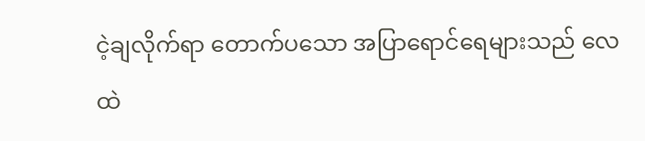ငဲ့ချလိုက်ရာ တောက်ပသော အပြာရောင်ရေများသည် လေထဲ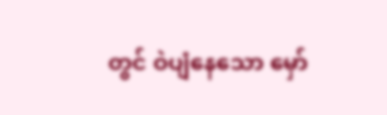တွင် ဝဲပျံနေသော မှော်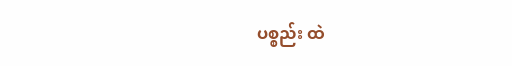ပစ္စည်း ထဲ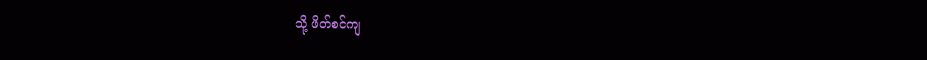သို့ ဖိတ်စင်ကျ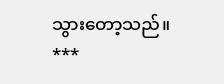သွားတော့သည်။
***